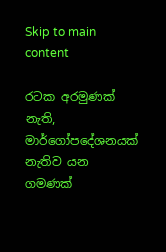Skip to main content

රටක අරමුණක් නැති, මාර්ගෝපදේශනයක් නැතිව යන ගමණක්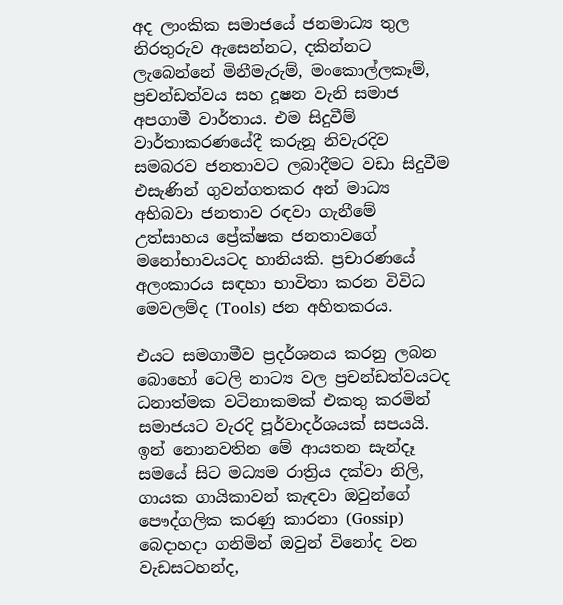අද ලාංකික සමාජයේ ජනමාධ්‍ය තුල නිරතුරුව ඇසෙන්නට, දකින්නට ලැබෙන්නේ මිනීමැරුම්, මංකොල්ලකෑම්, ප්‍රචන්ඩත්වය සහ දූෂන වැනි සමාජ අපගාමී වාර්තාය. එම සිදුවීම් වාර්තාකරණයේදී කරුනූ නිවැරදිව සමබරව ජනතාවට ලබාදීමට වඩා සිදුවීම එසැණින් ගුවන්ගතකර අන් මාධ්‍ය අභිබවා ජනතාව රඳවා ගැනීමේ උත්සාහය ප්‍රේක්ෂක ජනතාවගේ මනෝභාවයටද හානියකි. ප්‍රචාරණයේ අලංකාරය සඳහා භාවිතා කරන විවිධ මෙවලම්ද (Tools) ජන අහිතකරය.

එයට සමගාමීව ප්‍රදර්ශනය කරනු ලබන බොහෝ ටෙලි නාට්‍ය වල ප්‍රචන්ඩත්වයටද ධනාත්මක වටිනාකමක් එකතු කරමින් සමාජයට වැරදි පූර්වාදර්ශයක් සපයයි. ඉන් නොනවතින මේ ආයතන සැන්දෑ සමයේ සිට මධ්‍යම රාත්‍රිය දක්වා නිලි, ගායක ගායිකාවන් කැඳවා ඔවුන්ගේ පෞද්ගලික කරණු කාරනා (Gossip) බෙදාහදා ගනිමින් ඔවුන් විනෝද වන වැඩසටහන්ද,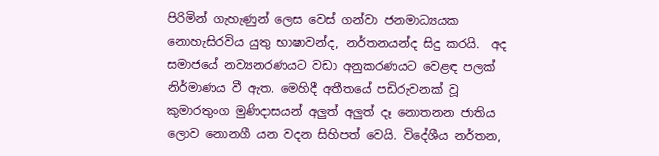පිරිමින් ගැහැණුන් ලෙස වෙස් ගන්වා ජනමාධ්‍යයක නොහැසිරවිය යුතු භාෂාවන්ද, නර්තනයන්ද සිදු කරයි.  අද සමාජයේ නව්‍යනරණයට වඩා අනුකරණයට වෙළඳ පලක් නිර්මාණය වී ඇත. මෙහිදී අතීතයේ පඩිරුවනක් වූ කුමාරතුංග මුණිදාසයන් අලුත් අලුත් දෑ නොතනන ජාතිය ලොව නොනගී යන වදන සිහිපත් වෙයි. විදේශීය නර්තන,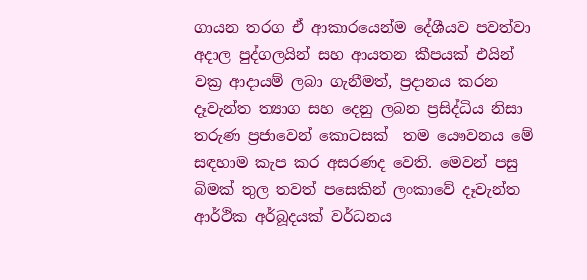ගායන තරග ඒ ආකාරයෙන්ම දේශීයව පවත්වා අදාල පුද්ගලයින් සහ ආයතන කීපයක් එයින් වක්‍ර ආදායම් ලබා ගැනීමත්, ප්‍රදානය කරන දෑවැන්ත ත්‍යාග සහ දෙනු ලබන ප්‍රසිද්ධිය නිසා තරුණ ප්‍රජාවෙන් කොටසක්  තම යෞවනය මේ සඳහාම කැප කර අසරණද වෙති. මෙවන් පසු බිමක් තුල තවත් පසෙකින් ලංකාවේ දෑවැන්ත ආර්ථික අර්බූදයක් වර්ධනය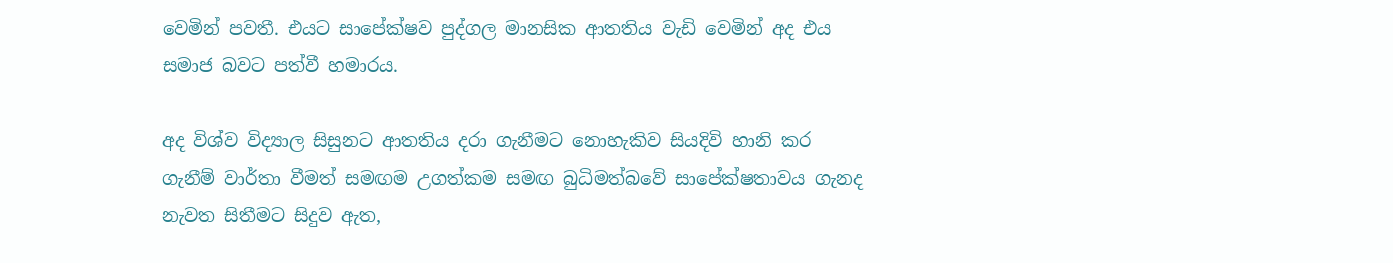වෙමින් පවතී. එයට සාපේක්ෂව පුද්ගල මානසික ආතතිය වැඩි වෙමින් අද එය සමාජ බවට පත්වී හමාරය.

අද විශ්ව විද්‍යාල සිසුනට ආතතිය දරා ගැනීමට නොහැකිව සියදිවි හානි කර ගැනීම් වාර්තා වීමත් සමඟම උගත්කම සමඟ බුධිමත්බවේ සාපේක්ෂතාවය ගැනද නැවත සිතීමට සිදුව ඇත,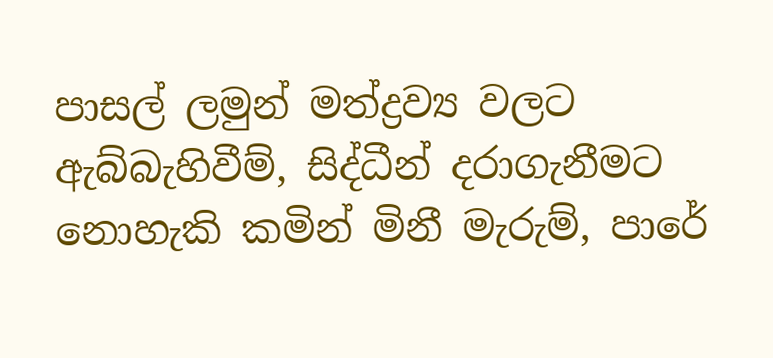පාසල් ලමුන් මත්ද්‍රව්‍ය වලට ඇබ්බැහිවීම්, සිද්ධීන් දරාගැනීමට නොහැකි කමින් මිනී මැරුම්, පාරේ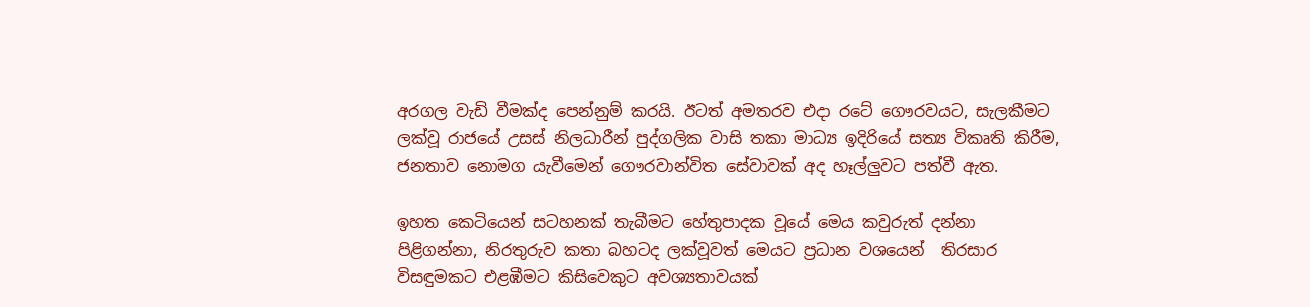අරගල වැඩි වීමක්ද පෙන්නුම් කරයි. ඊටත් අමතරව එදා රටේ ගෞරවයට, සැලකීමට ලක්වූ රාජයේ උසස් නිලධාරීන් පුද්ගලික වාසි තකා මාධ්‍ය ඉදිරියේ සත්‍ය විකෘති කිරීම, ජනතාව නොමග යැවීමෙන් ගෞරවාන්විත සේවාවක් අද හෑල්ලුවට පත්වී ඇත.

ඉහත කෙටියෙන් සටහනක් තැබීමට හේතුපාදක වූයේ මෙය කවුරුත් දන්නා පිළිගන්නා, නිරතුරුව කතා බහටද ලක්වූවත් මෙයට ප්‍රධාන වශයෙන්  තිරසාර විසඳුමකට එළඹීමට කිසිවෙකුට අවශ්‍යතාවයක්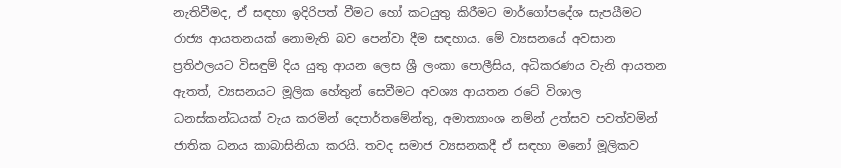නැතිවීමද, ඒ සඳහා ඉදිරිපත් වීමට හෝ කටයුතු කිරීමට මාර්ගෝපදේශ සැපයීමට රාජ්‍ය ආයතනයක් නොමැති බව පෙන්වා දීම සඳහාය. මේ ව්‍යසනයේ අවසාන ප්‍රතිඵලයට විසඳුම් දිය යුතු ආයන ලෙස ශ්‍රී ලංකා පොලීසිය, අධිකරණය වැනි ආයතන ඇතත්, ව්‍යසනයට මූලික හේතුන් සෙවීමට අවශ්‍ය ආයතන රටේ විශාල ධනස්කන්ධයක් වැය කරමින් දෙපාර්තමේන්තු, අමාත්‍යාංශ නම්න් උත්සව පවත්වමින්  ජාතික ධනය කාබාසිනියා කරයි. තවද සමාජ ව්‍යසනකදී ඒ සඳහා මනෝ මූලිකව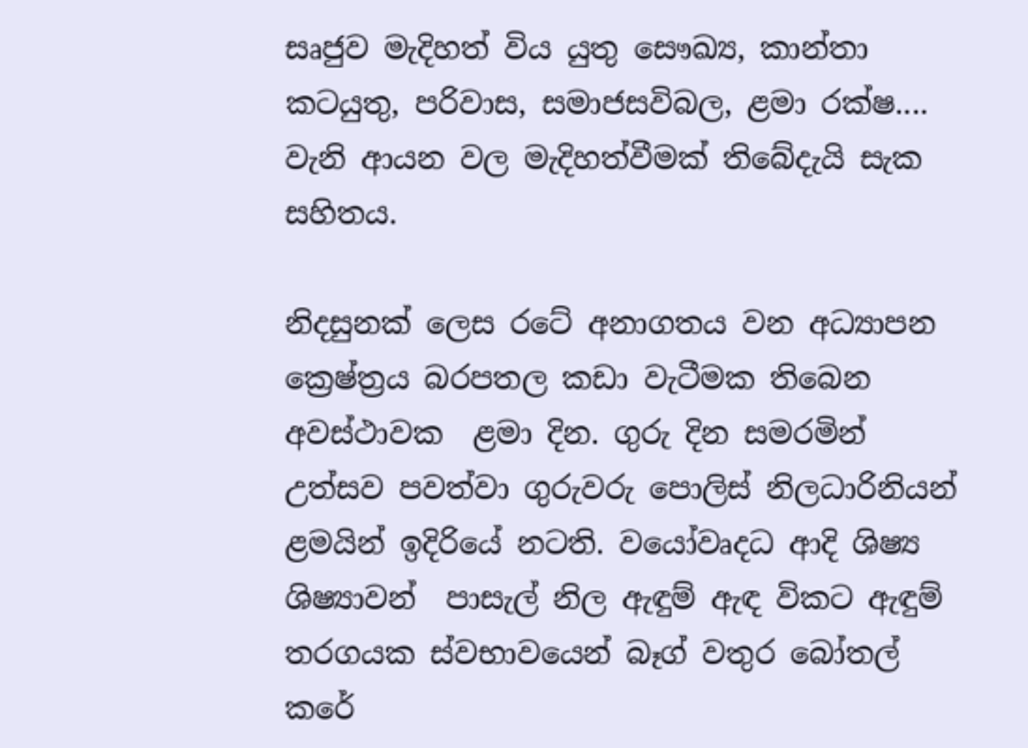සෘජුව මැදිහත් විය යුතු සෞඛ්‍ය, කාන්තා කටයුතු, පරිවාස, සමාජසවිබල, ළමා රක්ෂ.... වැනි ආයන වල මැදිහත්වීමක් තිබේදැයි සැක සහිතය.

නිදසුනක් ලෙස රටේ අනාගතය වන අධ්‍යාපන ක්‍රෙෂ්ත්‍රය බරපතල කඩා වැටීමක තිබෙන අවස්ථාවක  ළමා දින. ගුරු දින සමරමින් උත්සව පවත්වා ගුරුවරු පොලිස් නිලධාරිනියන් ළමයින් ඉදිරියේ නටති. වයෝවෘදධ ආදි ශිෂ්‍ය ශිෂ්‍යාවන්  පාසැල් නිල ඇඳුම් ඇඳ විකට ඇඳුම් තරගයක ස්වභාවයෙන් බෑග් වතුර බෝතල් කරේ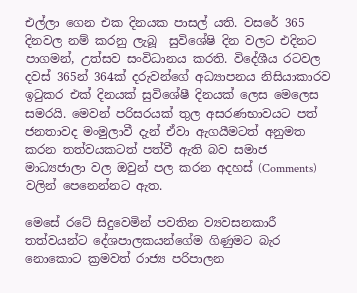එල්ලා ගෙන එක දිනයක පාසල් යති. වසරේ 365 දිනවල නම් කරනු ලැබූ  සුවිශේෂි දින වලට එදිනට පාගමන්, උත්සව සංවිධානය කරති. විදේශීය රටවල දවස් 365න් 364ක් දරුවන්ගේ අධ්‍යාපනය නිසියාකාරව ඉටුකර එක් දිනයක් සුවිශේෂී දිනයක් ලෙස මෙලෙස සමරයි. මෙවන් පරිසරයක් තුල අසරණභාවයට පත් ජනතාවද මංමුලාවී දැන් ඒවා ඇගයීමටත් අනුමත කරන තත්වයකටත් පත්වී ඇති බව සමාජ මාධ්‍යජාලා වල ඔවුන් පල කරන අදහස් (Comments) වලින් පෙනෙන්නට ඇත.

මෙසේ රටේ සිදුවෙමින් පවතින ව්‍යවසනකාරී තත්වයන්ට දේශපාලකයන්ගේම ගිණුමට බැර නොකොට ක්‍රමවත් රාජ්‍ය පරිපාලන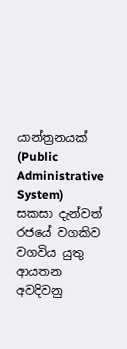යාන්ත්‍රනයක් (Public Administrative System) සකසා දැන්වත් රජයේ වගකිව වගවිය යුතු ආයතන අවදිවනු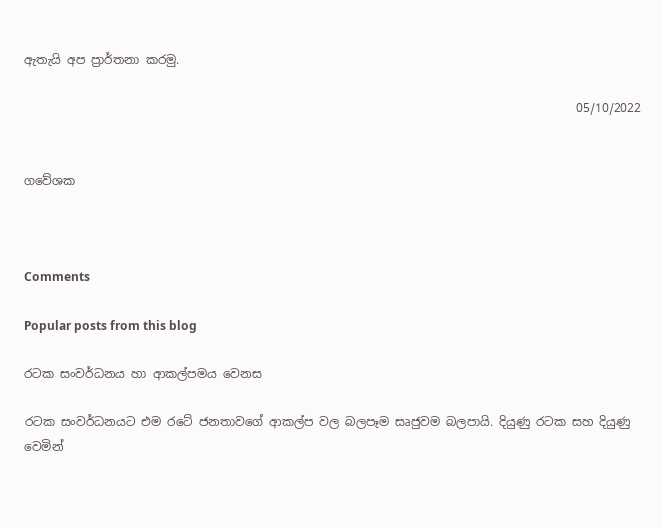ඇතැයි අප ප්‍රාර්තනා කරමු.

                                                                                            05/10/2022


ගවේශක



Comments

Popular posts from this blog

රටක සංවර්ධනය හා ආකල්පමය වෙනස

රටක සංවර්ධනයට එම රටේ ජනතාවගේ ආකල්ප වල බලපෑම සෘජුවම බලපායි. දියුණු රටක සහ දියුණු වෙමින්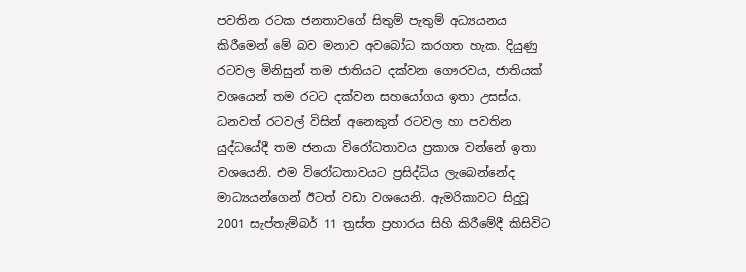පවතින රටක ජනතාවගේ සිතුම් පැතුම් අධ්‍යයනය කිරීමෙන් මේ බව මනාව අවබෝධ කරගත හැක. දියුණු රටවල මිනිසුන් තම ජාතියට දක්වන ගෞරවය, ජාතියක් වශයෙන් තම රටට දක්වන සහයෝගය ඉතා උසස්ය. ධනවත් රටවල් විසින් අනෙකුත් රටවල හා පවතින යුද්ධයේදී තම ජනයා විරෝධතාවය ප්‍රකාශ වන්නේ ඉතා වශයෙනි. එම විරෝධතාවයට ප්‍රසිද්ධිය ලැබෙන්නේද මාධ්‍යයන්ගෙන් ඊටත් වඩා වශයෙනි. ඇමරිකාවට සිදුවූ 2001 සැප්තැම්බර් 11 ත්‍රස්ත ප්‍රහාරය සිහි කිරීමේදී කිසිවිට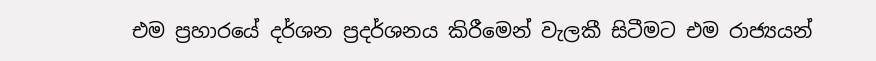එම ප්‍රහාරයේ දර්ශන ප්‍රදර්ශනය කිරීමෙන් වැලකී සිටීමට එම රාජ්‍යයන්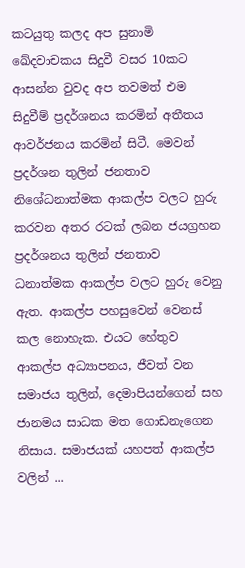කටයුතු කලද අප සුනාමි ඛේදවාචකය සිදුවී වසර 10කට ආසන්න වුවද අප තවමත් එම සිදුවීම් ප්‍රදර්ශනය කරමින් අතීතය ආවර්ජනය කරමින් සිටී. මෙවන් ප්‍රදර්ශන තුලින් ජනතාව නිශේධනාත්මක ආකල්ප වලට හුරු කරවන අතර රටක් ලබන ජයග්‍රහන ප්‍රදර්ශනය තුලින් ජනතාව ධනාත්මක ආකල්ප වලට හුරු වෙනු ඇත. ආකල්ප පහසුවෙන් වෙනස් කල නොහැක. එයට හේතුව ආකල්ප අධ්‍යාපනය, ජීවත් වන සමාජය තුලින්, දෙමාපියන්ගෙන් සහ ජානමය සාධක මත ගොඩනැගෙන නිසාය. සමාජයක් යහපත් ආකල්ප වලින් ...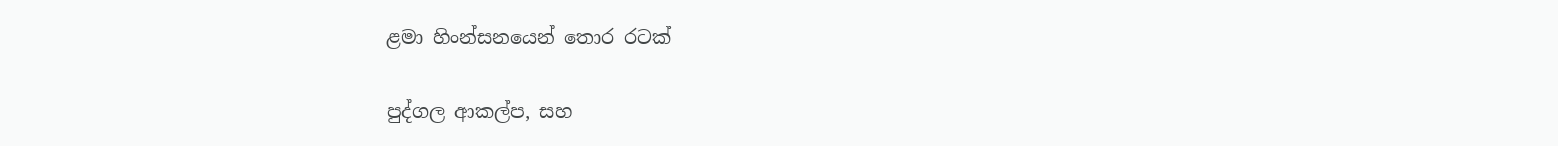ළමා හිංන්සනයෙන් තොර රටක්

පුද්ගල ආකල්ප, සහ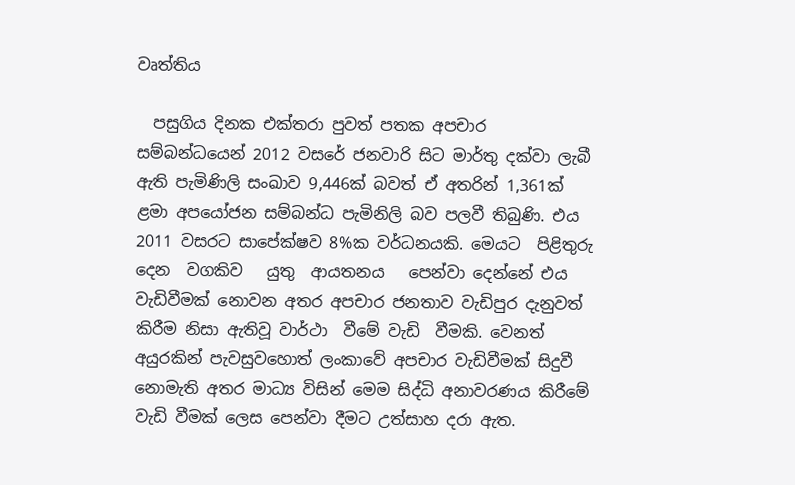වෘත්තිය

  පසුගිය දිනක එක්තරා පුවත් පතක අපචාර සම්බන්ධයෙන් 2012 වසරේ ජනවාරි සිට මාර්තු දක්වා ලැබී ඇති පැමිණිලි සංඛාව 9,446ක් බවත් ඒ අතරින් 1,361ක් ළමා අපයෝජන සම්බන්ධ පැමිනිලි බව පලවී තිබුණි. එය 2011 වසරට සාපේක්ෂව 8%ක වර්ධනයකි. මෙයට  පිළිතුරු  දෙන  වගකිව   යුතු  ආයතනය   පෙන්වා දෙන්නේ එය වැඩිවීමක් නොවන අතර අපචාර ජනතාව වැඩිපුර දැනුවත් කිරීම නිසා ඇතිවූ වාර්ථා  වීමේ වැඩි  වීමකි. වෙනත්  අයුරකින් පැවසුවහොත් ලංකාවේ අපචාර වැඩිවීමක් සිදුවී නොමැති අතර මාධ්‍ය විසින් මෙම සිද්ධි අනාවරණය කිරීමේ වැඩි වීමක් ලෙස පෙන්වා දීමට උත්සාහ දරා ඇත.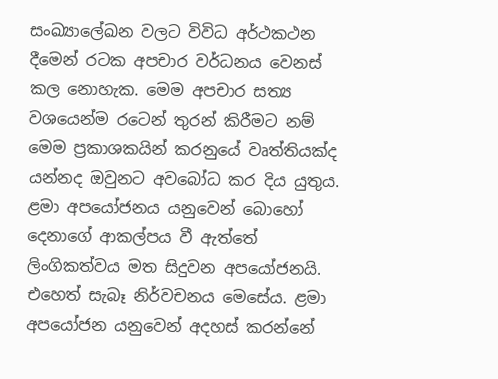සංඛ්‍යාලේඛන වලට විවිධ අර්ථකථන දීමෙන් රටක අපචාර වර්ධනය වෙනස් කල නොහැක. මෙම අපචාර සත්‍ය වශයෙන්ම රටෙන් තුරන් කිරීමට නම් මෙම ප්‍රකාශකයින් කරනුයේ වෘත්තියක්ද යන්නද ඔවුනට අවබෝධ කර දිය යුතුය. ළමා අපයෝජනය යනුවෙන් බොහෝ දෙනාගේ ආකල්පය වී ඇත්තේ ලිංගිකත්වය මත සිදුවන අපයෝජනයි. එහෙත් සැබෑ නිර්වචනය මෙසේය. ළමා අපයෝජන යනුවෙන් අදහස් කරන්නේ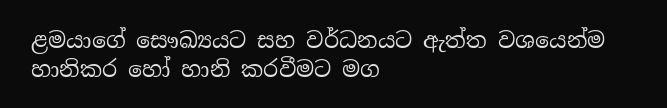ළමයාගේ සෞඛ්‍යයට සහ වර්ධනයට ඇත්ත වශයෙන්ම හානිකර හෝ හානි කරවීමට මග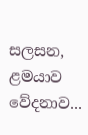සලසන, ළමයාව වේදනාව...